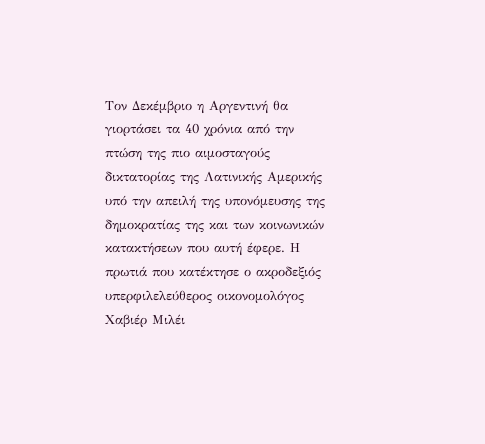Τον Δεκέμβριο η Αργεντινή θα γιορτάσει τα 40 χρόνια από την πτώση της πιο αιμοσταγούς δικτατορίας της Λατινικής Αμερικής υπό την απειλή της υπονόμευσης της δημοκρατίας της και των κοινωνικών κατακτήσεων που αυτή έφερε. Η πρωτιά που κατέκτησε ο ακροδεξιός υπερφιλελεύθερος οικονομολόγος Χαβιέρ Μιλέι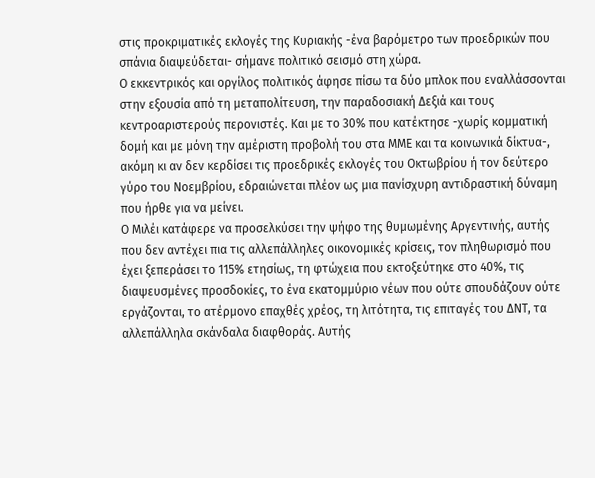στις προκριματικές εκλογές της Κυριακής -ένα βαρόμετρο των προεδρικών που σπάνια διαψεύδεται- σήμανε πολιτικό σεισμό στη χώρα.
Ο εκκεντρικός και οργίλος πολιτικός άφησε πίσω τα δύο μπλοκ που εναλλάσσονται στην εξουσία από τη μεταπολίτευση, την παραδοσιακή Δεξιά και τους κεντροαριστερούς περονιστές. Και με το 30% που κατέκτησε -χωρίς κομματική δομή και με μόνη την αμέριστη προβολή του στα ΜΜΕ και τα κοινωνικά δίκτυα-, ακόμη κι αν δεν κερδίσει τις προεδρικές εκλογές του Οκτωβρίου ή τον δεύτερο γύρο του Νοεμβρίου, εδραιώνεται πλέον ως μια πανίσχυρη αντιδραστική δύναμη που ήρθε για να μείνει.
Ο Μιλέι κατάφερε να προσελκύσει την ψήφο της θυμωμένης Αργεντινής, αυτής που δεν αντέχει πια τις αλλεπάλληλες οικονομικές κρίσεις, τον πληθωρισμό που έχει ξεπεράσει το 115% ετησίως, τη φτώχεια που εκτοξεύτηκε στο 40%, τις διαψευσμένες προσδοκίες, το ένα εκατομμύριο νέων που ούτε σπουδάζουν ούτε εργάζονται, το ατέρμονο επαχθές χρέος, τη λιτότητα, τις επιταγές του ΔΝΤ, τα αλλεπάλληλα σκάνδαλα διαφθοράς. Αυτής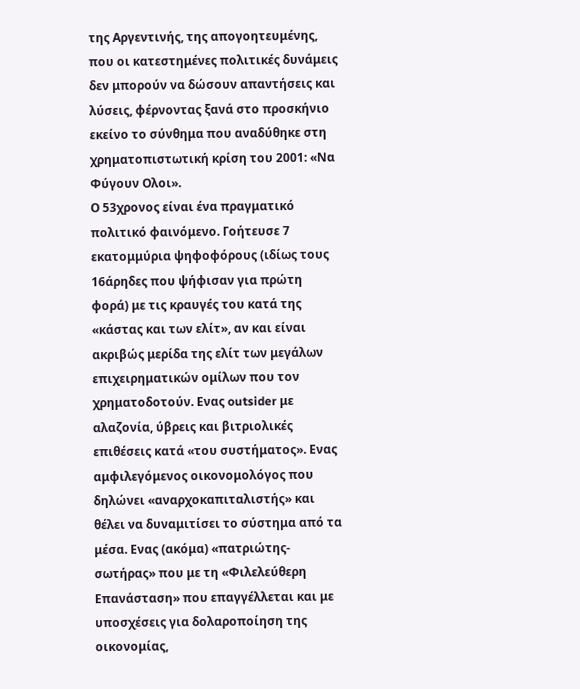της Αργεντινής, της απογοητευμένης, που οι κατεστημένες πολιτικές δυνάμεις δεν μπορούν να δώσουν απαντήσεις και λύσεις, φέρνοντας ξανά στο προσκήνιο εκείνο το σύνθημα που αναδύθηκε στη χρηματοπιστωτική κρίση του 2001: «Να Φύγουν Ολοι».
Ο 53χρονος είναι ένα πραγματικό πολιτικό φαινόμενο. Γοήτευσε 7 εκατομμύρια ψηφοφόρους (ιδίως τους 16άρηδες που ψήφισαν για πρώτη φορά) με τις κραυγές του κατά της «κάστας και των ελίτ», αν και είναι ακριβώς μερίδα της ελίτ των μεγάλων επιχειρηματικών ομίλων που τον χρηματοδοτούν. Ενας outsider με αλαζονία, ύβρεις και βιτριολικές επιθέσεις κατά «του συστήματος». Ενας αμφιλεγόμενος οικονομολόγος που δηλώνει «αναρχοκαπιταλιστής» και θέλει να δυναμιτίσει το σύστημα από τα μέσα. Ενας (ακόμα) «πατριώτης-σωτήρας» που με τη «Φιλελεύθερη Επανάσταση» που επαγγέλλεται και με υποσχέσεις για δολαροποίηση της οικονομίας,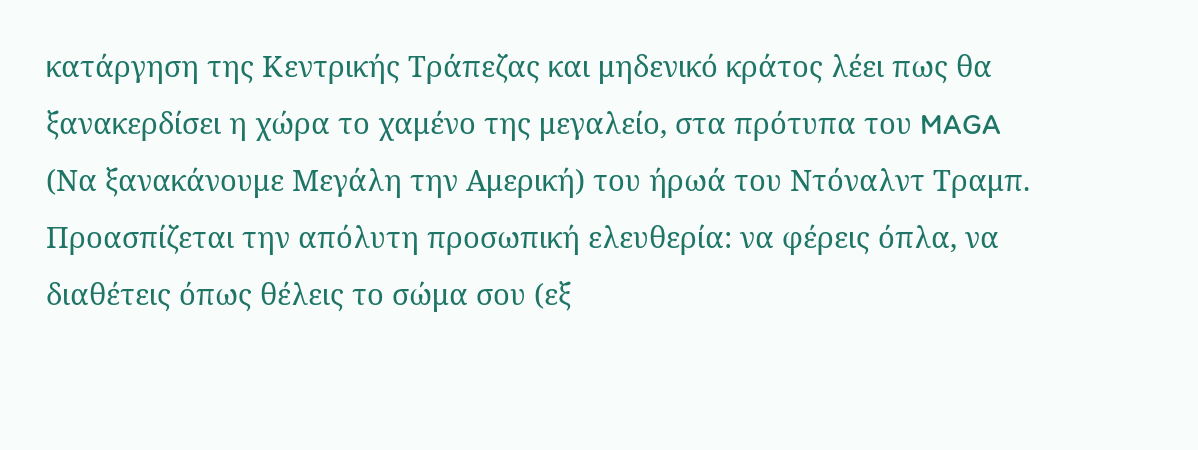κατάργηση της Κεντρικής Τράπεζας και μηδενικό κράτος λέει πως θα ξανακερδίσει η χώρα το χαμένο της μεγαλείο, στα πρότυπα του MAGA (Να ξανακάνουμε Μεγάλη την Αμερική) του ήρωά του Ντόναλντ Τραμπ.
Προασπίζεται την απόλυτη προσωπική ελευθερία: να φέρεις όπλα, να διαθέτεις όπως θέλεις το σώμα σου (εξ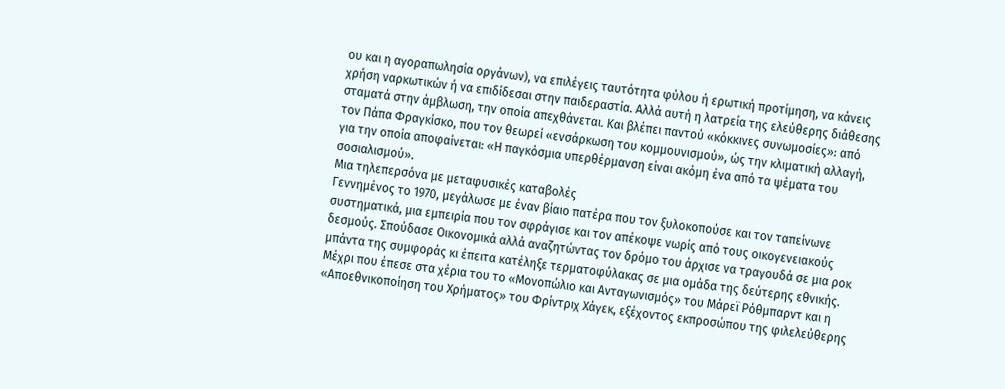ου και η αγοραπωλησία οργάνων), να επιλέγεις ταυτότητα φύλου ή ερωτική προτίμηση, να κάνεις χρήση ναρκωτικών ή να επιδίδεσαι στην παιδεραστία. Αλλά αυτή η λατρεία της ελεύθερης διάθεσης σταματά στην άμβλωση, την οποία απεχθάνεται. Και βλέπει παντού «κόκκινες συνωμοσίες»: από τον Πάπα Φραγκίσκο, που τον θεωρεί «ενσάρκωση του κομμουνισμού», ώς την κλιματική αλλαγή, για την οποία αποφαίνεται: «Η παγκόσμια υπερθέρμανση είναι ακόμη ένα από τα ψέματα του σοσιαλισμού».
Μια τηλεπερσόνα με μεταφυσικές καταβολές
Γεννημένος το 1970, μεγάλωσε με έναν βίαιο πατέρα που τον ξυλοκοπούσε και τον ταπείνωνε συστηματικά, μια εμπειρία που τον σφράγισε και τον απέκοψε νωρίς από τους οικογενειακούς δεσμούς. Σπούδασε Οικονομικά αλλά αναζητώντας τον δρόμο του άρχισε να τραγουδά σε μια ροκ μπάντα της συμφοράς κι έπειτα κατέληξε τερματοφύλακας σε μια ομάδα της δεύτερης εθνικής. Μέχρι που έπεσε στα χέρια του το «Μονοπώλιο και Ανταγωνισμός» του Μάρεϊ Ρόθμπαρντ και η «Αποεθνικοποίηση του Χρήματος» του Φρίντριχ Χάγεκ, εξέχοντος εκπροσώπου της φιλελεύθερης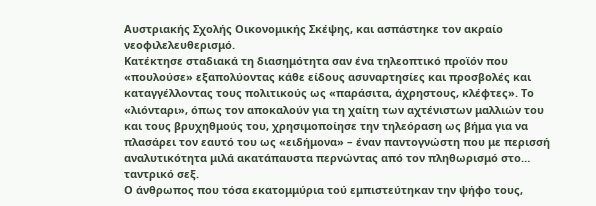Αυστριακής Σχολής Οικονομικής Σκέψης, και ασπάστηκε τον ακραίο νεοφιλελευθερισμό.
Κατέκτησε σταδιακά τη διασημότητα σαν ένα τηλεοπτικό προϊόν που «πουλούσε» εξαπολύοντας κάθε είδους ασυναρτησίες και προσβολές και καταγγέλλοντας τους πολιτικούς ως «παράσιτα, άχρηστους, κλέφτες». Το «λιόνταρι», όπως τον αποκαλούν για τη χαίτη των αχτένιστων μαλλιών του και τους βρυχηθμούς του, χρησιμοποίησε την τηλεόραση ως βήμα για να πλασάρει τον εαυτό του ως «ειδήμονα» – έναν παντογνώστη που με περισσή αναλυτικότητα μιλά ακατάπαυστα περνώντας από τον πληθωρισμό στο… ταντρικό σεξ.
Ο άνθρωπος που τόσα εκατομμύρια τού εμπιστεύτηκαν την ψήφο τους,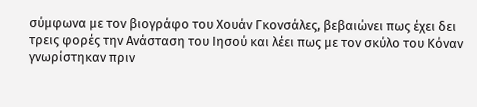σύμφωνα με τον βιογράφο του Χουάν Γκονσάλες, βεβαιώνει πως έχει δει τρεις φορές την Ανάσταση του Ιησού και λέει πως με τον σκύλο του Κόναν γνωρίστηκαν πριν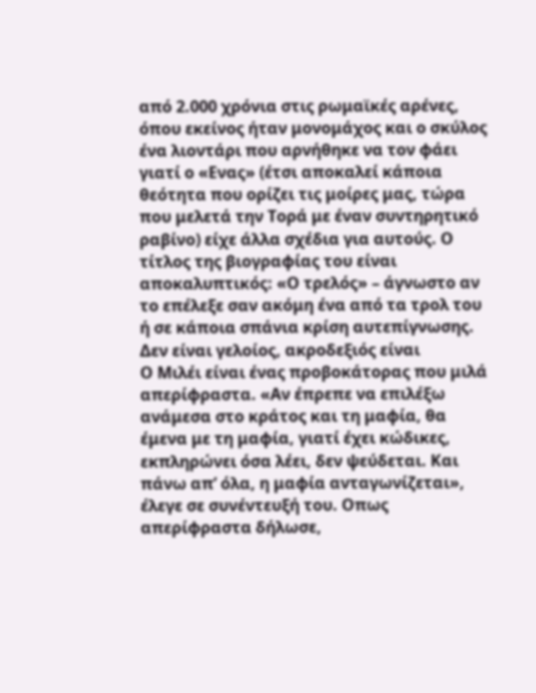από 2.000 χρόνια στις ρωμαϊκές αρένες, όπου εκείνος ήταν μονομάχος και ο σκύλος ένα λιοντάρι που αρνήθηκε να τον φάει γιατί ο «Ενας» (έτσι αποκαλεί κάποια θεότητα που ορίζει τις μοίρες μας, τώρα που μελετά την Τορά με έναν συντηρητικό ραβίνο) είχε άλλα σχέδια για αυτούς. Ο τίτλος της βιογραφίας του είναι αποκαλυπτικός: «Ο τρελός» – άγνωστο αν το επέλεξε σαν ακόμη ένα από τα τρολ του ή σε κάποια σπάνια κρίση αυτεπίγνωσης.
Δεν είναι γελοίος, ακροδεξιός είναι
Ο Μιλέι είναι ένας προβοκάτορας που μιλά απερίφραστα. «Αν έπρεπε να επιλέξω ανάμεσα στο κράτος και τη μαφία, θα έμενα με τη μαφία, γιατί έχει κώδικες, εκπληρώνει όσα λέει, δεν ψεύδεται. Και πάνω απ’ όλα, η μαφία ανταγωνίζεται», έλεγε σε συνέντευξή του. Οπως απερίφραστα δήλωσε,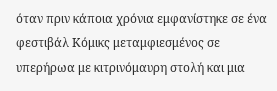όταν πριν κάποια χρόνια εμφανίστηκε σε ένα φεστιβάλ Κόμικς μεταμφιεσμένος σε υπερήρωα με κιτρινόμαυρη στολή και μια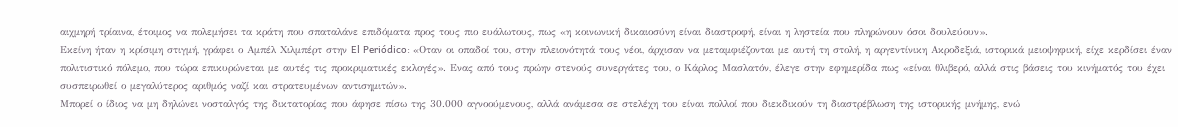αιχμηρή τρίαινα, έτοιμος να πολεμήσει τα κράτη που σπαταλάνε επιδόματα προς τους πιο ευάλωτους, πως «η κοινωνική δικαιοσύνη είναι διαστροφή, είναι η ληστεία που πληρώνουν όσοι δουλεύουν».
Εκείνη ήταν η κρίσιμη στιγμή, γράφει ο Αμπέλ Χιλμπέρτ στην El Periódico: «Οταν οι οπαδοί του, στην πλειονότητά τους νέοι, άρχισαν να μεταμφιέζονται με αυτή τη στολή, η αργεντίνικη Ακροδεξιά, ιστορικά μειοψηφική, είχε κερδίσει έναν πολιτιστικό πόλεμο, που τώρα επικυρώνεται με αυτές τις προκριματικές εκλογές». Ενας από τους πρώην στενούς συνεργάτες του, ο Κάρλος Μασλατόν, έλεγε στην εφημερίδα πως «είναι θλιβερό, αλλά στις βάσεις του κινήματός του έχει συσπειρωθεί ο μεγαλύτερος αριθμός ναζί και στρατευμένων αντισημιτών».
Μπορεί ο ίδιος να μη δηλώνει νοσταλγός της δικτατορίας που άφησε πίσω της 30.000 αγνοούμενους, αλλά ανάμεσα σε στελέχη του είναι πολλοί που διεκδικούν τη διαστρέβλωση της ιστορικής μνήμης, ενώ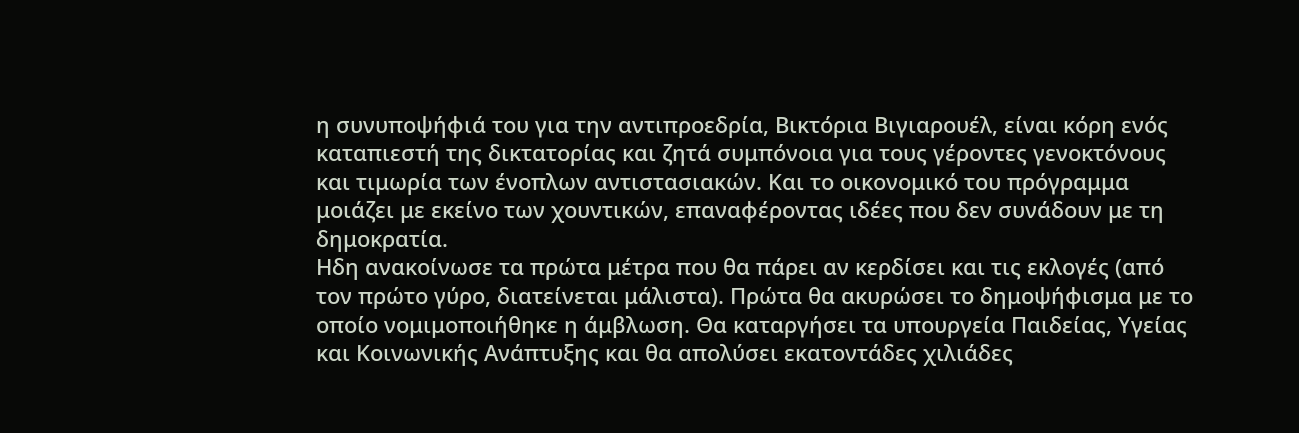η συνυποψήφιά του για την αντιπροεδρία, Βικτόρια Βιγιαρουέλ, είναι κόρη ενός καταπιεστή της δικτατορίας και ζητά συμπόνοια για τους γέροντες γενοκτόνους και τιμωρία των ένοπλων αντιστασιακών. Και το οικονομικό του πρόγραμμα μοιάζει με εκείνο των χουντικών, επαναφέροντας ιδέες που δεν συνάδουν με τη δημοκρατία.
Ηδη ανακοίνωσε τα πρώτα μέτρα που θα πάρει αν κερδίσει και τις εκλογές (από τον πρώτο γύρο, διατείνεται μάλιστα). Πρώτα θα ακυρώσει το δημοψήφισμα με το οποίο νομιμοποιήθηκε η άμβλωση. Θα καταργήσει τα υπουργεία Παιδείας, Υγείας και Κοινωνικής Ανάπτυξης και θα απολύσει εκατοντάδες χιλιάδες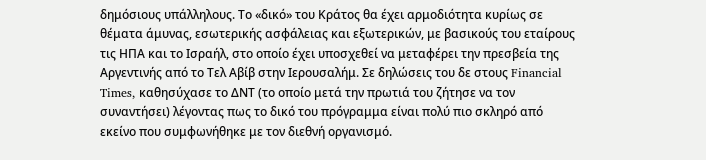δημόσιους υπάλληλους. Το «δικό» του Κράτος θα έχει αρμοδιότητα κυρίως σε θέματα άμυνας, εσωτερικής ασφάλειας και εξωτερικών, με βασικούς του εταίρους τις ΗΠΑ και το Ισραήλ, στο οποίο έχει υποσχεθεί να μεταφέρει την πρεσβεία της Αργεντινής από το Τελ Αβίβ στην Ιερουσαλήμ. Σε δηλώσεις του δε στους Financial Times, καθησύχασε το ΔΝΤ (το οποίο μετά την πρωτιά του ζήτησε να τον συναντήσει) λέγοντας πως το δικό του πρόγραμμα είναι πολύ πιο σκληρό από εκείνο που συμφωνήθηκε με τον διεθνή οργανισμό.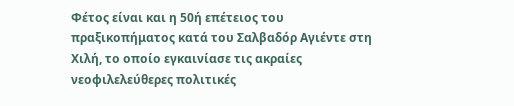Φέτος είναι και η 50ή επέτειος του πραξικοπήματος κατά του Σαλβαδόρ Αγιέντε στη Χιλή, το οποίο εγκαινίασε τις ακραίες νεοφιλελεύθερες πολιτικές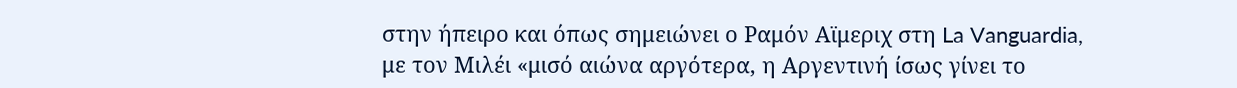στην ήπειρο και όπως σημειώνει ο Ραμόν Αϊμεριχ στη La Vanguardia, με τον Μιλέι «μισό αιώνα αργότερα, η Αργεντινή ίσως γίνει το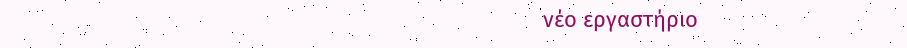νέο εργαστήριο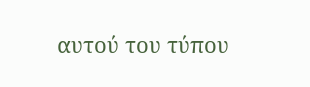αυτού του τύπου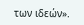των ιδεών».